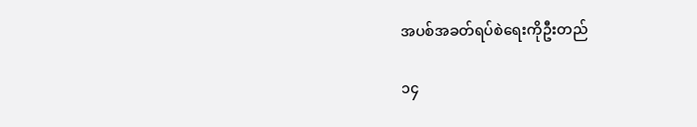အပစ်အခတ်ရပ်စဲရေးကိုဦးတည်

၁၄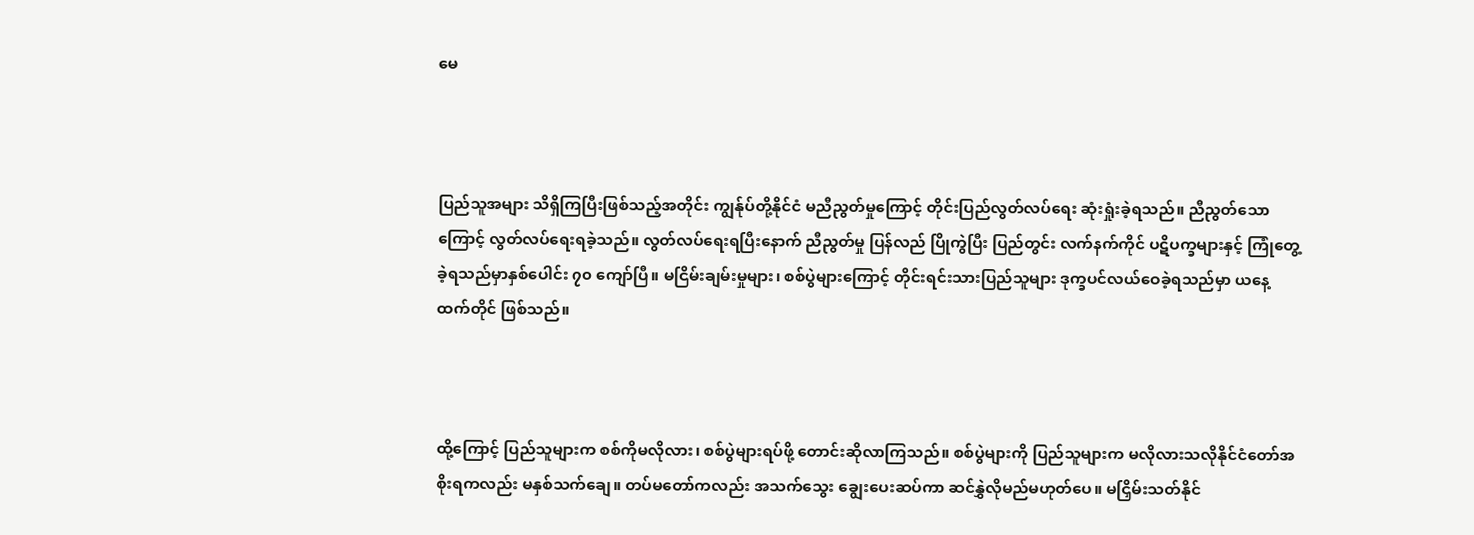မေ



ပြည်သူအများ သိရှိကြပြီးဖြစ်သည့်အတိုင်း ကျွန်ုပ်တို့နိုင်ငံ မညီညွတ်မှုကြောင့် တိုင်းပြည်လွတ်လပ်ရေး ဆုံးရှုံးခဲ့ရသည်။ ညီညွတ်သောကြောင့် လွတ်လပ်ရေးရခဲ့သည်။ လွတ်လပ်ရေးရပြီးနောက် ညီညွတ်မှု ပြန်လည် ပြိုကွဲပြီး ပြည်တွင်း လက်နက်ကိုင် ပဋိပက္ခများနှင့် ကြုံတွေ့ခဲ့ရသည်မှာနှစ်ပေါင်း ၇၀ ကျော်ပြီ။ မငြိမ်းချမ်းမှုများ၊ စစ်ပွဲများကြောင့် တိုင်းရင်းသားပြည်သူများ ဒုက္ခပင်လယ်ဝေခဲ့ရသည်မှာ ယနေ့ထက်တိုင် ဖြစ်သည်။



ထို့ကြောင့် ပြည်သူများက စစ်ကိုမလိုလား၊ စစ်ပွဲများရပ်ဖို့ တောင်းဆိုလာကြသည်။ စစ်ပွဲများကို ပြည်သူများက မလိုလားသလိုနိုင်ငံတော်အစိုးရကလည်း မနှစ်သက်ချေ။ တပ်မတော်ကလည်း အသက်သွေး ချွေးပေးဆပ်ကာ ဆင်နွှဲလိုမည်မဟုတ်ပေ။ မငြှိမ်းသတ်နိုင်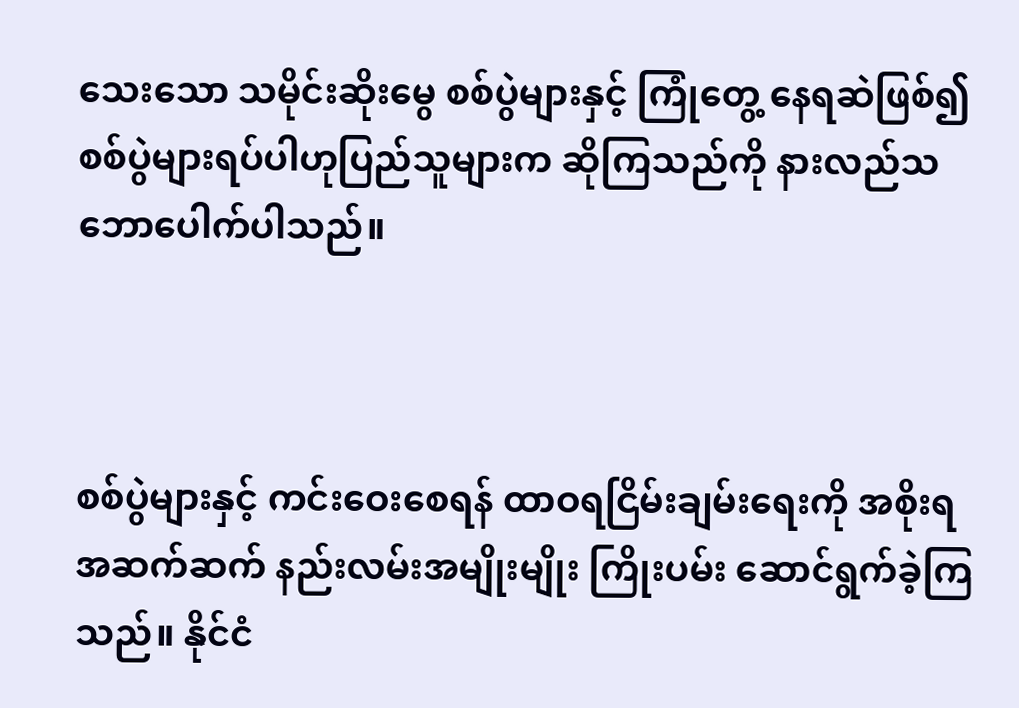သေးသော သမိုင်းဆိုးမွေ စစ်ပွဲများနှင့် ကြုံတွေ့ နေရဆဲဖြစ်၍ စစ်ပွဲများရပ်ပါဟုပြည်သူများက ဆိုကြသည်ကို နားလည်သဘောပေါက်ပါသည်။



စစ်ပွဲများနှင့် ကင်းဝေးစေရန် ထာဝရငြိမ်းချမ်းရေးကို အစိုးရအဆက်ဆက် နည်းလမ်းအမျိုးမျိုး ကြိုးပမ်း ဆောင်ရွက်ခဲ့ကြသည်။ နိုင်ငံ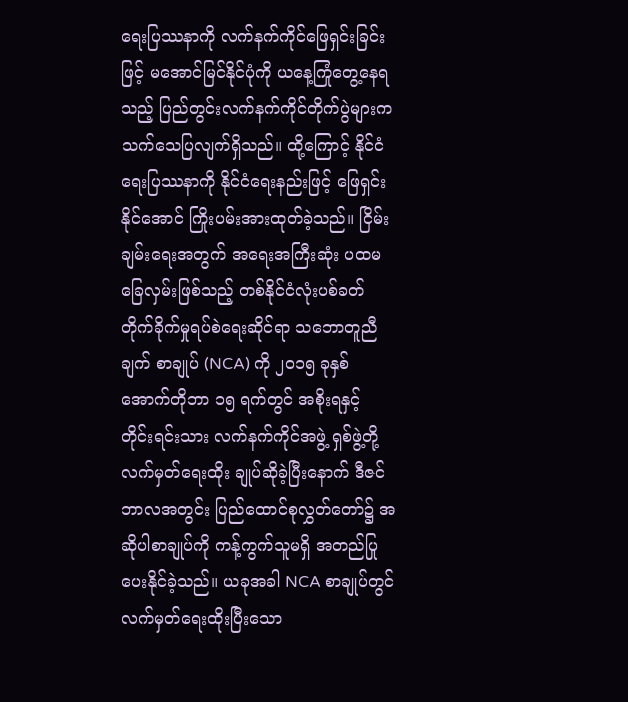ရေးပြဿနာကို လက်နက်ကိုင်ဖြေရှင်းခြင်းဖြင့် မအောင်မြင်နိုင်ပုံကို ယနေ့ကြုံတွေ့နေရသည့် ပြည်တွင်းလက်နက်ကိုင်တိုက်ပွဲများက သက်သေပြလျက်ရှိသည်။ ထို့ကြောင့် နိုင်ငံရေးပြဿနာကို နိုင်ငံရေးနည်းဖြင့် ဖြေရှင်းနိုင်အောင် ကြိုးပမ်းအားထုတ်ခဲ့သည်။ ငြိမ်းချမ်းရေးအတွက် အရေးအကြီးဆုံး ပထမခြေလှမ်းဖြစ်သည့် တစ်နိုင်ငံလုံးပစ်ခတ်တိုက်ခိုက်မှုရပ်စဲရေးဆိုင်ရာ သဘောတူညီချက် စာချုပ် (NCA) ကို ၂၀၁၅ ခုနှစ်အောက်တိုဘာ ၁၅ ရက်တွင် အစိုးရနှင့် တိုင်းရင်းသား လက်နက်ကိုင်အဖွဲ့ ရှစ်ဖွဲ့တို့ လက်မှတ်ရေးထိုး ချုပ်ဆိုခဲ့ပြီးနောက် ဒီဇင်ဘာလအတွင်း ပြည်ထောင်စုလွှတ်တော်၌ အဆိုပါစာချုပ်ကို ကန့်ကွက်သူမရှိ အတည်ပြုပေးနိုင်ခဲ့သည်။ ယခုအခါ NCA စာချုပ်တွင် လက်မှတ်ရေးထိုးပြီးသော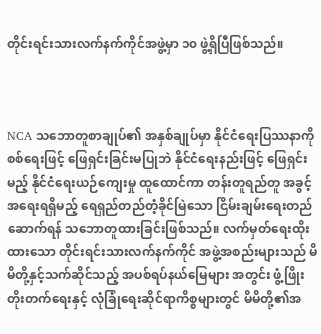တိုင်းရင်းသားလက်နက်ကိုင်အဖွဲ့မှာ ၁၀ ဖွဲ့ရှိပြီဖြစ်သည်။



NCA သဘောတူစာချုပ်၏ အနှစ်ချုပ်မှာ နိုင်ငံရေးပြဿနာကိုစစ်ရေးဖြင့် ဖြေရှင်းခြင်းမပြုဘဲ နိုင်ငံရေးနည်းဖြင့် ဖြေရှင်းမည့် နိုင်ငံရေးယဉ်ကျေးမှု ထူထောင်ကာ တန်းတူရည်တူ အခွင့်အရေးရရှိမည့် ရေရှည်တည်တံ့ခိုင်မြဲသော ငြိမ်းချမ်းရေးတည်ဆောက်ရန် သဘောတူထားခြင်းဖြစ်သည်။ လက်မှတ်ရေးထိုး ထားသော တိုင်းရင်းသားလက်နက်ကိုင် အဖွဲ့အစည်းများသည် မိမိတို့နှင့်သက်ဆိုင်သည့် အပစ်ရပ်နယ်မြေများ အတွင်း ဖွံ့ဖြိုးတိုးတက်ရေးနှင့် လုံခြုံရေးဆိုင်ရာကိစ္စများတွင် မိမိတို့၏အ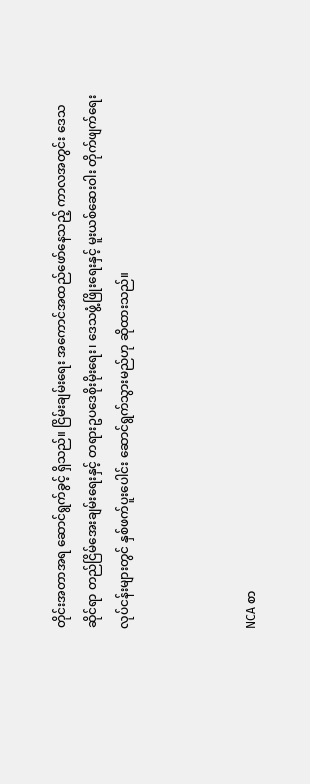တိုင်းအတာအရ ဆောင်ရွက်ခွင့် ရှိသည်။ ငြိမ်းချမ်းရေး အကောင်အထည်ဖော်နေသည့် ကာလအတွင်း ဒေသဆိုင်ရာ တည်ငြိမ်အေးချမ်းရေးနှင့် တရားဥပဒေစိုးမိုးရေး၊ ဒေသဖွံ့ဖြိုးရေးနှင့် မူးယစ်ဆေးဝါး တိုက်ဖျက်ရေးလုပ်ငန်းများတွင် နှစ်ဖက်ပူးပေါင်း ဆောင်ရွက်သွားမည်ဟု ဆိုထားသည်။



NCA စာ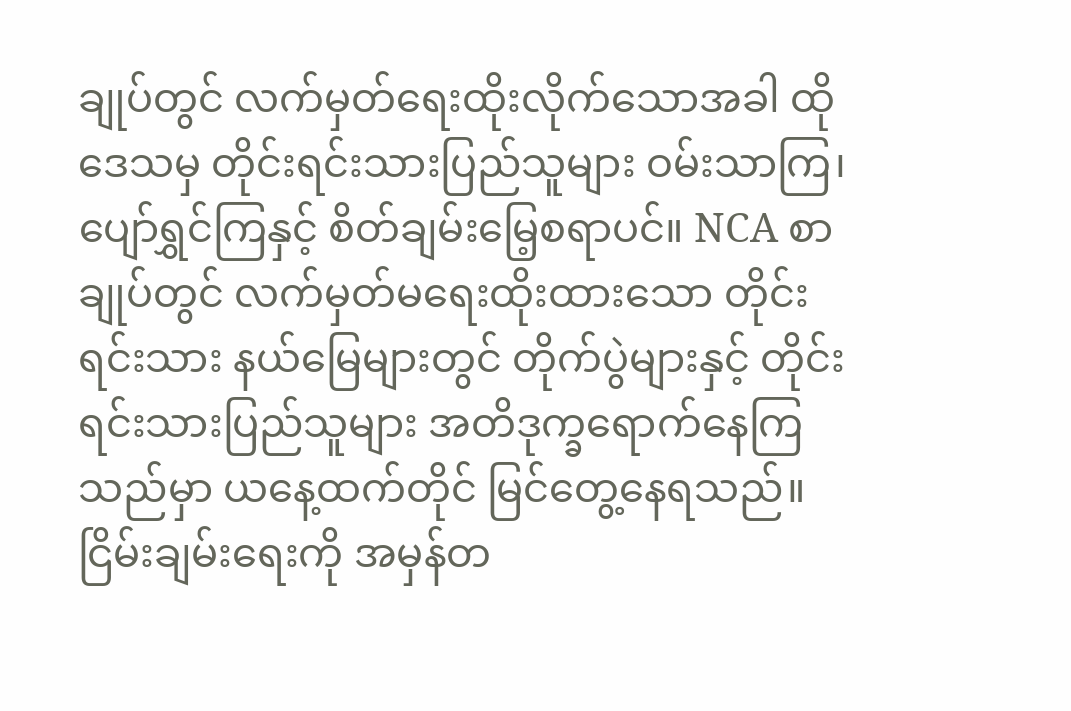ချုပ်တွင် လက်မှတ်ရေးထိုးလိုက်သောအခါ ထိုဒေသမှ တိုင်းရင်းသားပြည်သူများ ဝမ်းသာကြ၊ ပျော်ရွှင်ကြနှင့် စိတ်ချမ်းမြေ့စရာပင်။ NCA စာချုပ်တွင် လက်မှတ်မရေးထိုးထားသော တိုင်းရင်းသား နယ်မြေများတွင် တိုက်ပွဲများနှင့် တိုင်းရင်းသားပြည်သူများ အတိဒုက္ခရောက်နေကြသည်မှာ ယနေ့ထက်တိုင် မြင်တွေ့နေရသည်။ ငြိမ်းချမ်းရေးကို အမှန်တ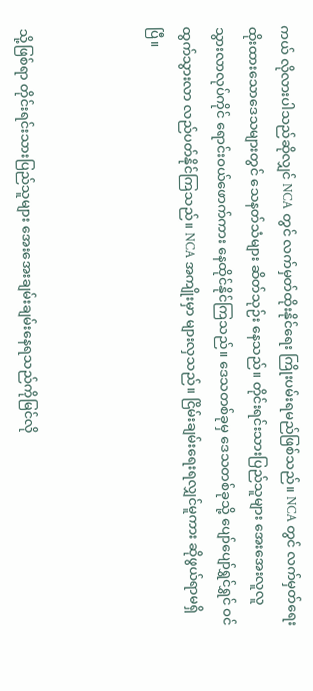ကယ် လိုလားပါသည်ဆိုလျှင် NCA တွင် လက်မှတ်ထိုးနိုင်ရေး ကြိုးပမ်းရမည်ဖြစ်သည်။ NCA တွင် လက်မှတ်ရေးထိုးထားသောဒေသများတွင် သေနတ်သံများ ဆိတ်သုဉ်း နေသည်။ တိုင်းရင်းသားပြည်သူများ အေးအေးလူလူ သွားလာလုပ်ကိုင် ရောင်းဝယ်ဖောက်ကား နေထိုင်နိုင်ကြသည်။ ဒေသတစ်ခုမှ ဒေသတစ်ခုသို့ ပျော်ပျော်ရွှင်ရွှင် ဝင်ထွက်သွားလာ လည်ပတ်နိုင်ကြသည်။ NCA အကျိုးမှာ များလှသည်။ ငြိမ်းချမ်းရေးရလျှင်မူကား ဆိုဖွယ်ရာမရှိပြီ။



သို့ဖြစ်ရာ တိုင်းရင်းသားပြည်သူများ အေးအေးချမ်းချမ်းနေရသည်ကိုမြင်လို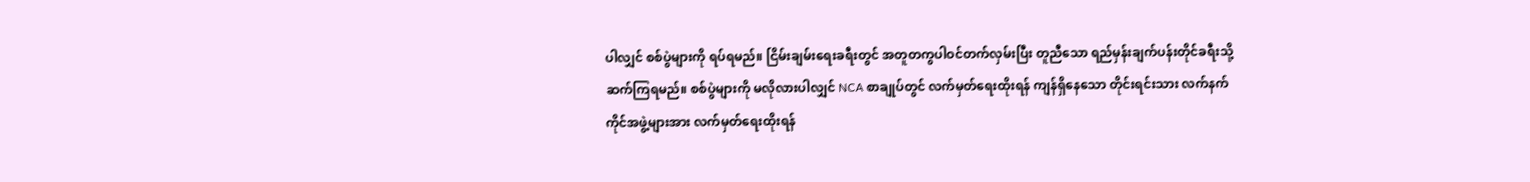ပါလျှင် စစ်ပွဲများကို ရပ်ရမည်။ ငြိမ်းချမ်းရေးခရီးတွင် အတူတကွပါဝင်တက်လှမ်းပြီး တူညီသော ရည်မှန်းချက်ပန်းတိုင်ခရီးသို့ ဆက်ကြရမည်။ စစ်ပွဲများကို မလိုလားပါလျှင် NCA စာချုပ်တွင် လက်မှတ်ရေးထိုးရန် ကျန်ရှိနေသော တိုင်းရင်းသား လက်နက်ကိုင်အဖွဲ့များအား လက်မှတ်ရေးထိုးရန်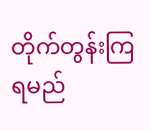တိုက်တွန်းကြရမည်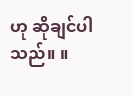ဟု ဆိုချင်ပါသည်။ ။